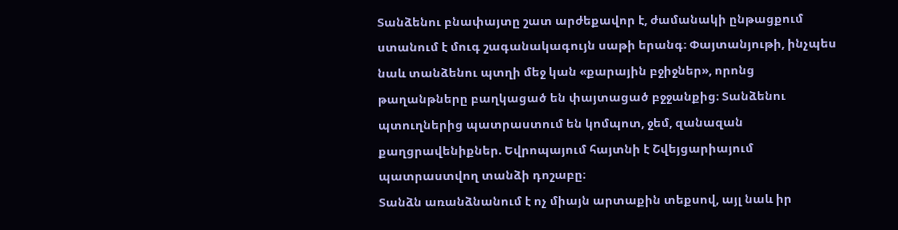Տանձենու բնափայտը շատ արժեքավոր է, ժամանակի ընթացքում ստանում է մուգ շագանակագույն սաթի երանգ։ Փայտանյութի, ինչպես նաև տանձենու պտղի մեջ կան «քարային բջիջներ», որոնց թաղանթները բաղկացած են փայտացած բջջանքից։ Տանձենու պտուղներից պատրաստում են կոմպոտ, ջեմ, զանազան քաղցրավենիքներ. Եվրոպայում հայտնի է Շվեյցարիայում պատրաստվող տանձի դոշաբը։
Տանձն առանձնանում է ոչ միայն արտաքին տեքսով, այլ նաև իր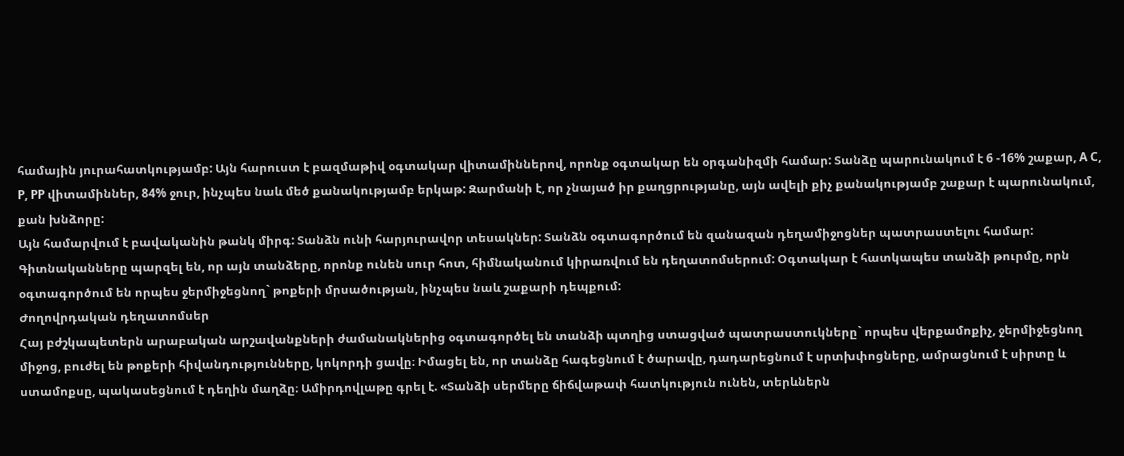համային յուրահատկությամբ: Այն հարուստ է բազմաթիվ օգտակար վիտամիններով, որոնք օգտակար են օրգանիզմի համար: Տանձը պարունակում է 6 -16% շաքար, А С, Р, РР վիտամիններ, 84% ջուր, ինչպես նաև մեծ քանակությամբ երկաթ: Զարմանի է, որ չնայած իր քաղցրությանը, այն ավելի քիչ քանակությամբ շաքար է պարունակում, քան խնձորը:
Այն համարվում է բավականին թանկ միրգ: Տանձն ունի հարյուրավոր տեսակներ: Տանձն օգտագործում են զանազան դեղամիջոցներ պատրաստելու համար: Գիտնականները պարզել են, որ այն տանձերը, որոնք ունեն սուր հոտ, հիմնականում կիրառվում են դեղատոմսերում: Օգտակար է հատկապես տանձի թուրմը, որն օգտագործում են որպես ջերմիջեցնող` թոքերի մրսածության, ինչպես նաև շաքարի դեպքում:
Ժողովրդական դեղատոմսեր
Հայ բժշկապետերն արաբական արշավանքների ժամանակներից օգտագործել են տանձի պտղից ստացված պատրաստուկները` որպես վերքամոքիչ, ջերմիջեցնող միջոց, բուժել են թոքերի հիվանդությունները, կոկորդի ցավը։ Իմացել են, որ տանձը հագեցնում է ծարավը, դադարեցնում է սրտխփոցները, ամրացնում է սիրտը և ստամոքսը, պակասեցնում է դեղին մաղձը։ Ամիրդովլաթը գրել է. «Տանձի սերմերը ճիճվաթափ հատկություն ունեն, տերևներն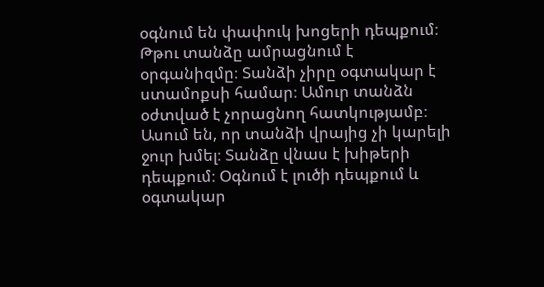օգնում են փափուկ խոցերի դեպքում։
Թթու տանձը ամրացնում է օրգանիզմը։ Տանձի չիրը օգտակար է ստամոքսի համար։ Ամուր տանձն օժտված է չորացնող հատկությամբ։ Ասում են, որ տանձի վրայից չի կարելի ջուր խմել։ Տանձը վնաս է խիթերի դեպքում։ Օգնում է լուծի դեպքում և օգտակար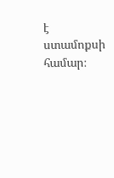է ստամոքսի համար։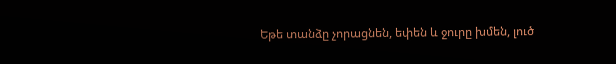Եթե տանձը չորացնեն, եփեն և ջուրը խմեն, լուծ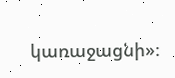կառաջացնի»։